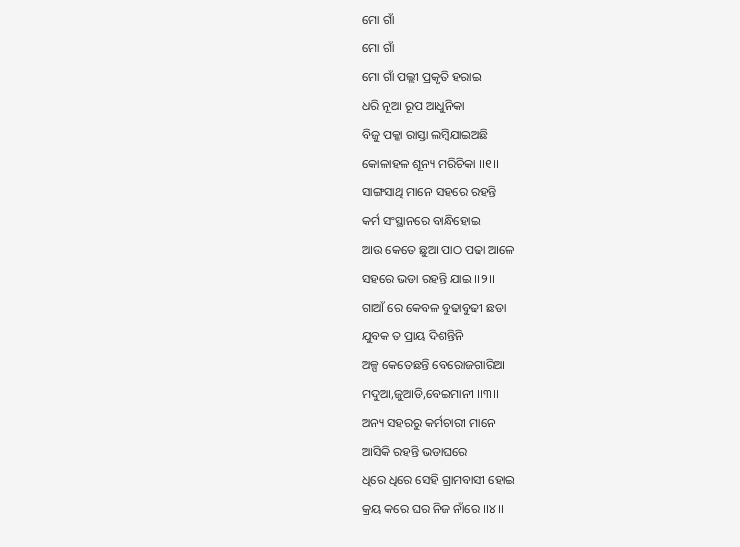ମୋ ଗାଁ
ମୋ ଗାଁ
ମୋ ଗାଁ ପଲ୍ଲୀ ପ୍ରକୃତି ହରାଇ
ଧରି ନୂଆ ରୂପ ଆଧୁନିକା
ବିଜୁ ପକ୍କା ରାସ୍ତା ଲମ୍ବିଯାଇଅଛି
କୋଳାହଳ ଶୂନ୍ୟ ମରିଚିକା ।।୧।।
ସାଙ୍ଗସାଥି ମାନେ ସହରେ ରହନ୍ତି
କର୍ମ ସଂସ୍ଥାନରେ ବାନ୍ଧିହୋଇ
ଆଉ କେତେ ଛୁଆ ପାଠ ପଢା ଆଳେ
ସହରେ ଭଡା ରହନ୍ତି ଯାଇ ।।୨।।
ଗାଆଁ ରେ କେବଳ ବୁଢାବୁଢୀ ଛଡା
ଯୁବକ ତ ପ୍ରାୟ ଦିଶନ୍ତିନି
ଅଳ୍ପ କେତେଛନ୍ତି ବେରୋଜଗାରିଆ
ମଦୁଆ,ଜୁଆଡି,ବେଇମାନୀ ।।୩।।
ଅନ୍ୟ ସହରରୁ କର୍ମଚାରୀ ମାନେ
ଆସିକି ରହନ୍ତି ଭଡାଘରେ
ଧିରେ ଧିରେ ସେହି ଗ୍ରାମବାସୀ ହୋଇ
କ୍ରୟ କରେ ଘର ନିଜ ନାଁରେ ।।୪।।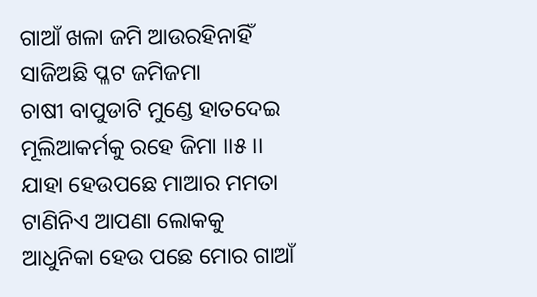ଗାଆଁ ଖଳା ଜମି ଆଉରହିନାହିଁ
ସାଜିଅଛି ପ୍ଳଟ ଜମିଜମା
ଚାଷୀ ବାପୁଡାଟି ମୁଣ୍ଡେ ହାତଦେଇ
ମୂଲିଆକର୍ମକୁ ରହେ ଜିମା ।।୫।।
ଯାହା ହେଉପଛେ ମାଆର ମମତା
ଟାଣିନିଏ ଆପଣା ଲୋକକୁ
ଆଧୁନିକା ହେଉ ପଛେ ମୋର ଗାଆଁ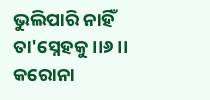ଭୁଲିପାରି ନାହିଁ ତା'ସ୍ନେହକୁ ।।୬।।
କରୋନା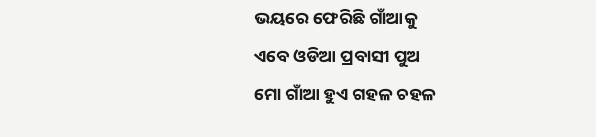ଭୟରେ ଫେରିଛି ଗାଁଆକୁ
ଏବେ ଓଡିଆ ପ୍ରବାସୀ ପୁଅ
ମୋ ଗାଁଆ ହୁଏ ଗହଳ ଚହଳ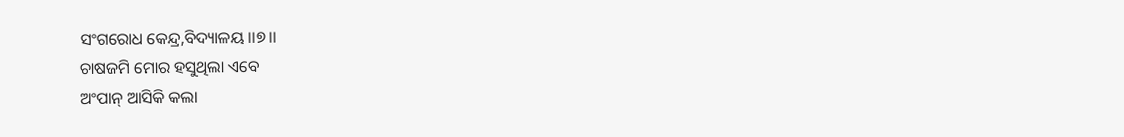ସଂଗରୋଧ କେନ୍ଦ୍ର,ବିଦ୍ୟାଳୟ ।।୭।।
ଚାଷଜମି ମୋର ହସୁଥିଲା ଏବେ
ଅଂପାନ୍ ଆସିକି କଲା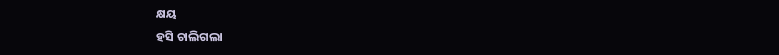କ୍ଷୟ
ହସି ଚାଲିଗଲା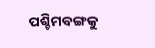ପଶ୍ଚିମବଙ୍ଗକୁ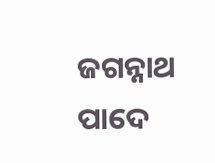ଜଗନ୍ନାଥ ପାଦେ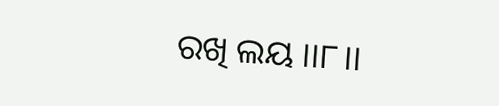ରଖି ଲୟ ।।୮।।